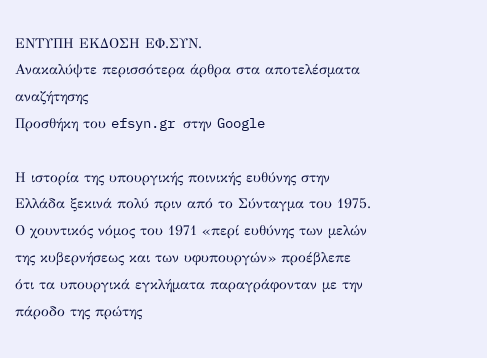ΕΝΤΥΠΗ ΕΚΔΟΣΗ ΕΦ.ΣΥΝ.
Ανακαλύψτε περισσότερα άρθρα στα αποτελέσματα αναζήτησης
Προσθήκη του efsyn.gr στην Google

Η ιστορία της υπουργικής ποινικής ευθύνης στην Ελλάδα ξεκινά πολύ πριν από το Σύνταγμα του 1975. Ο χουντικός νόμος του 1971 «περί ευθύνης των μελών της κυβερνήσεως και των υφυπουργών» προέβλεπε ότι τα υπουργικά εγκλήματα παραγράφονταν με την πάροδο της πρώτης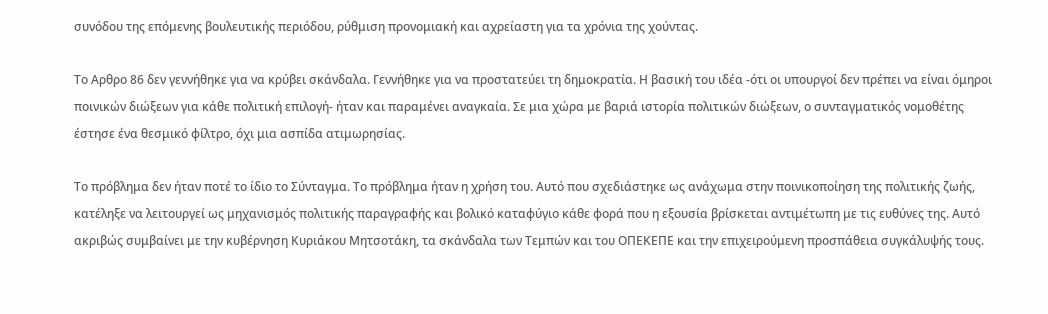συνόδου της επόμενης βουλευτικής περιόδου, ρύθμιση προνομιακή και αχρείαστη για τα χρόνια της χούντας.

Το Αρθρο 86 δεν γεννήθηκε για να κρύβει σκάνδαλα. Γεννήθηκε για να προστατεύει τη δημοκρατία. Η βασική του ιδέα -ότι οι υπουργοί δεν πρέπει να είναι όμηροι ποινικών διώξεων για κάθε πολιτική επιλογή- ήταν και παραμένει αναγκαία. Σε μια χώρα με βαριά ιστορία πολιτικών διώξεων, ο συνταγματικός νομοθέτης έστησε ένα θεσμικό φίλτρο, όχι μια ασπίδα ατιμωρησίας.

Το πρόβλημα δεν ήταν ποτέ το ίδιο το Σύνταγμα. Το πρόβλημα ήταν η χρήση του. Αυτό που σχεδιάστηκε ως ανάχωμα στην ποινικοποίηση της πολιτικής ζωής, κατέληξε να λειτουργεί ως μηχανισμός πολιτικής παραγραφής και βολικό καταφύγιο κάθε φορά που η εξουσία βρίσκεται αντιμέτωπη με τις ευθύνες της. Αυτό ακριβώς συμβαίνει με την κυβέρνηση Κυριάκου Μητσοτάκη, τα σκάνδαλα των Τεμπών και του ΟΠΕΚΕΠΕ και την επιχειρούμενη προσπάθεια συγκάλυψής τους.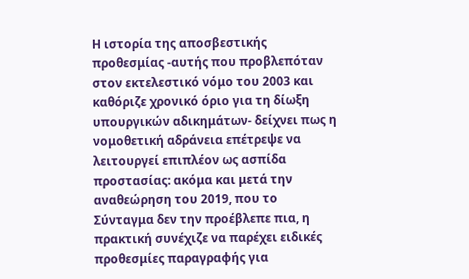Η ιστορία της αποσβεστικής προθεσμίας -αυτής που προβλεπόταν στον εκτελεστικό νόμο του 2003 και καθόριζε χρονικό όριο για τη δίωξη υπουργικών αδικημάτων- δείχνει πως η νομοθετική αδράνεια επέτρεψε να λειτουργεί επιπλέον ως ασπίδα προστασίας: ακόμα και μετά την αναθεώρηση του 2019, που το Σύνταγμα δεν την προέβλεπε πια, η πρακτική συνέχιζε να παρέχει ειδικές προθεσμίες παραγραφής για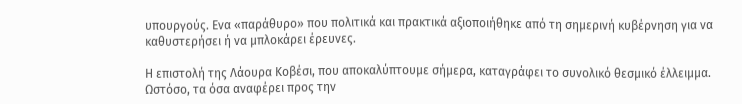υπουργούς. Ενα «παράθυρο» που πολιτικά και πρακτικά αξιοποιήθηκε από τη σημερινή κυβέρνηση για να καθυστερήσει ή να μπλοκάρει έρευνες.

Η επιστολή της Λάουρα Κοβέσι, που αποκαλύπτουμε σήμερα, καταγράφει το συνολικό θεσμικό έλλειμμα. Ωστόσο, τα όσα αναφέρει προς την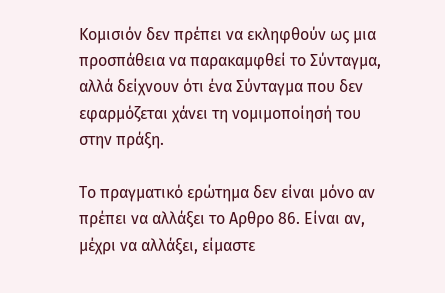Κομισιόν δεν πρέπει να εκληφθούν ως μια προσπάθεια να παρακαμφθεί το Σύνταγμα, αλλά δείχνουν ότι ένα Σύνταγμα που δεν εφαρμόζεται χάνει τη νομιμοποίησή του στην πράξη.

Το πραγματικό ερώτημα δεν είναι μόνο αν πρέπει να αλλάξει το Αρθρο 86. Είναι αν, μέχρι να αλλάξει, είμαστε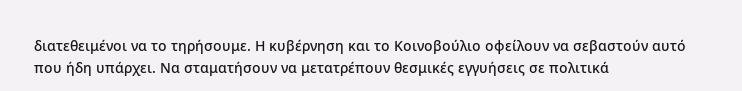διατεθειμένοι να το τηρήσουμε. Η κυβέρνηση και το Κοινοβούλιο οφείλουν να σεβαστούν αυτό που ήδη υπάρχει. Να σταματήσουν να μετατρέπουν θεσμικές εγγυήσεις σε πολιτικά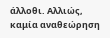άλλοθι. Αλλιώς, καμία αναθεώρηση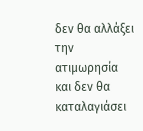δεν θα αλλάξει την ατιμωρησία και δεν θα καταλαγιάσει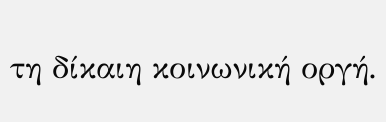τη δίκαιη κοινωνική οργή.